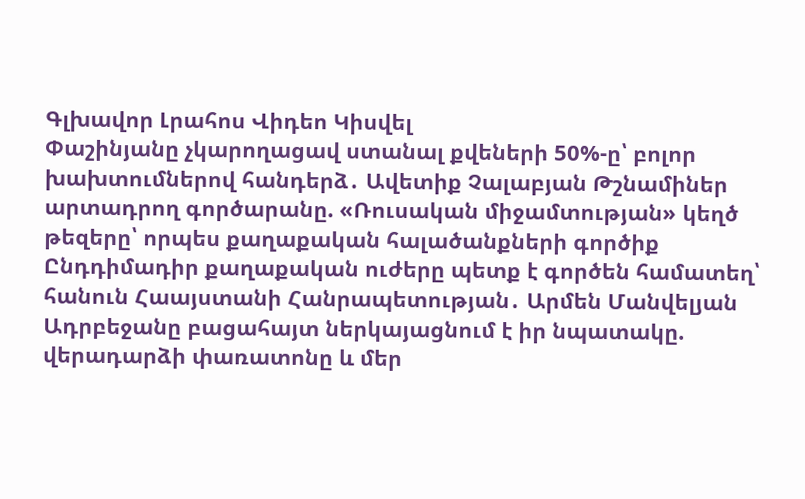Գլխավոր Լրահոս Վիդեո Կիսվել
Փաշինյանը չկարողացավ ստանալ քվեների 50%-ը՝ բոլոր խախտումներով հանդերձ․ Ավետիք Չալաբյան Թշնամիներ արտադրող գործարանը. «Ռուսական միջամտության» կեղծ թեզերը՝ որպես քաղաքական հալածանքների գործիք Ընդդիմադիր քաղաքական ուժերը պետք է գործեն համատեղ՝ հանուն Հաայստանի Հանրապետության․ Արմեն Մանվելյան Ադրբեջանը բացահայտ ներկայացնում է իր նպատակը. վերադարձի փառատոնը և մեր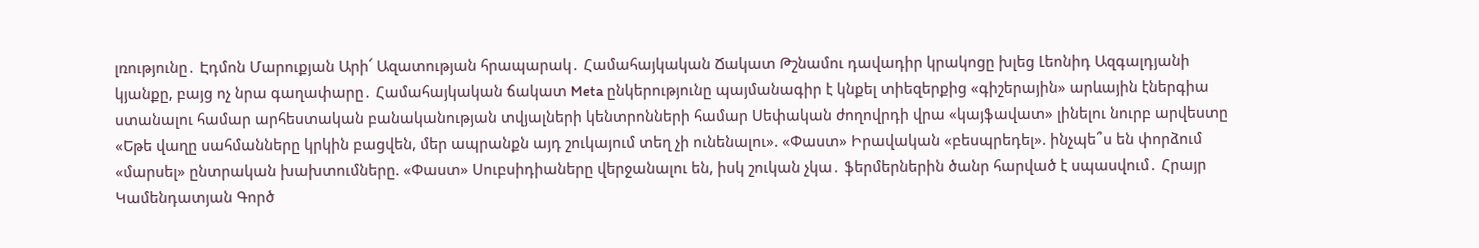լռությունը․ Էդմոն Մարուքյան Արի՜ Ազատության հրապարակ․ Համահայկական Ճակատ Թշնամու դավադիր կրակոցը խլեց Լեոնիդ Ազգալդյանի կյանքը, բայց ոչ նրա գաղափարը․ Համահայկական ճակատ Meta ընկերությունը պայմանագիր է կնքել տիեզերքից «գիշերային» արևային էներգիա ստանալու համար արհեստական բանականության տվյալների կենտրոնների համար Սեփական ժողովրդի վրա «կայֆավատ» լինելու նուրբ արվեստը «Եթե վաղը սահմանները կրկին բացվեն, մեր ապրանքն այդ շուկայում տեղ չի ունենալու». «Փաստ» Իրավական «բեսպրեդել». ինչպե՞ս են փորձում «մարսել» ընտրական խախտումները. «Փաստ» Սուբսիդիաները վերջանալու են, իսկ շուկան չկա․ ֆերմերներին ծանր հարված է սպասվում․ Հրայր Կամենդատյան Գործ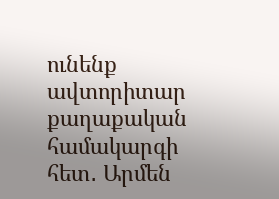ունենք ավտորիտար քաղաքական համակարգի հետ․ Արմեն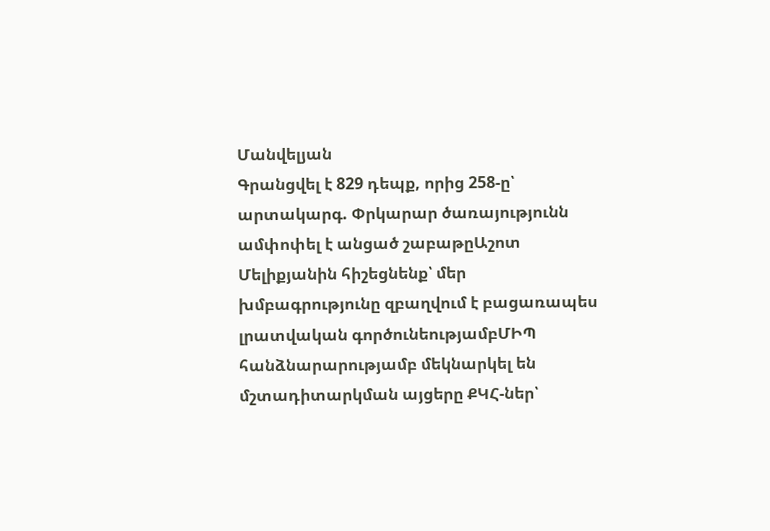Մանվելյան
Գրանցվել է 829 դեպք, որից 258-ը՝ արտակարգ. Փրկարար ծառայությունն ամփոփել է անցած շաբաթըԱշոտ Մելիքյանին հիշեցնենք՝ մեր խմբագրությունը զբաղվում է բացառապես լրատվական գործունեությամբՄԻՊ հանձնարարությամբ մեկնարկել են մշտադիտարկման այցերը ՔԿՀ-ներ՝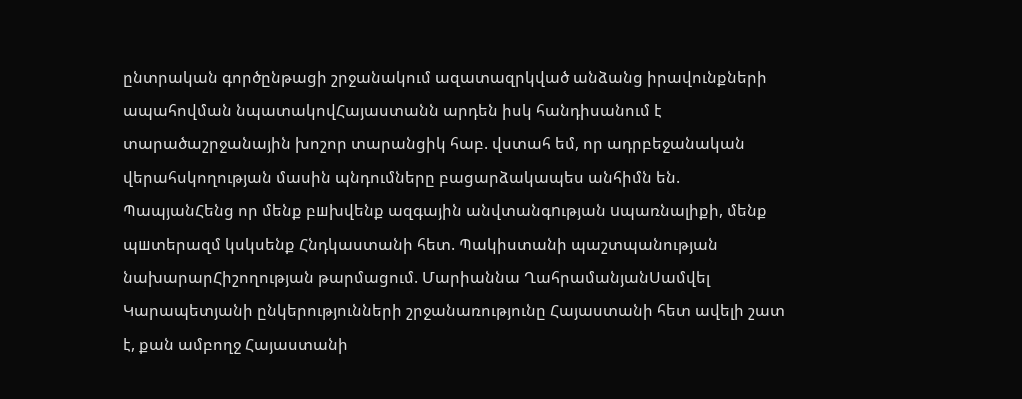ընտրական գործընթացի շրջանակում ազատազրկված անձանց իրավունքների ապահովման նպատակովՀայաստանն արդեն իսկ հանդիսանում է տարածաշրջանային խոշոր տարանցիկ հաբ. վստահ եմ, որ ադրբեջանական վերահսկողության մասին պնդումները բացարձակապես անհիմն են. ՊապյանՀենց որ մենք բшխվենք ազգային անվտանգnւթյան uպառնալիքի, մենք պшտերազմ կսկսենք Հնդկաստանի հետ. Պակիստանի պաշտպանության նախարարՀիշողության թարմացում. Մարիաննա ՂահրամանյանՍամվել Կարապետյանի ընկերությունների շրջանառությունը Հայաստանի հետ ավելի շատ է, քան ամբողջ Հայաստանի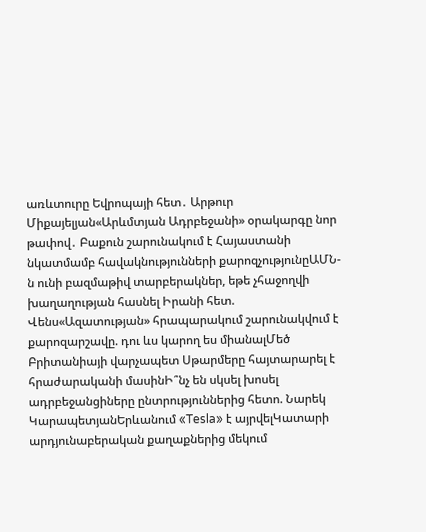առևտուրը Եվրոպայի հետ․ Արթուր Միքայելյան«Արևմտյան Ադրբեջանի» օրակարգը նոր թափով․ Բաքուն շարունակում է Հայաստանի նկատմամբ հավակնությունների քարոզչությունըԱՄՆ-ն ունի բազմաթիվ տարբերակներ, եթե չհաջողվի խաղաղության հասնել Իրանի հետ. Վենս«Ազատության» հրապարակում շարունակվում է քարոզարշավը. դու ևս կարող ես միանալՄեծ Բրիտանիայի վարչապետ Սթարմերը հայտարարել է հրաժարականի մասինԻ՞նչ են սկսել խոսել ադրբեջանցիները ընտրություններից հետո. Նարեկ ԿարապետյանԵրևանում «Tesla» է այրվելԿատարի արդյունաբերական քաղաքներից մեկում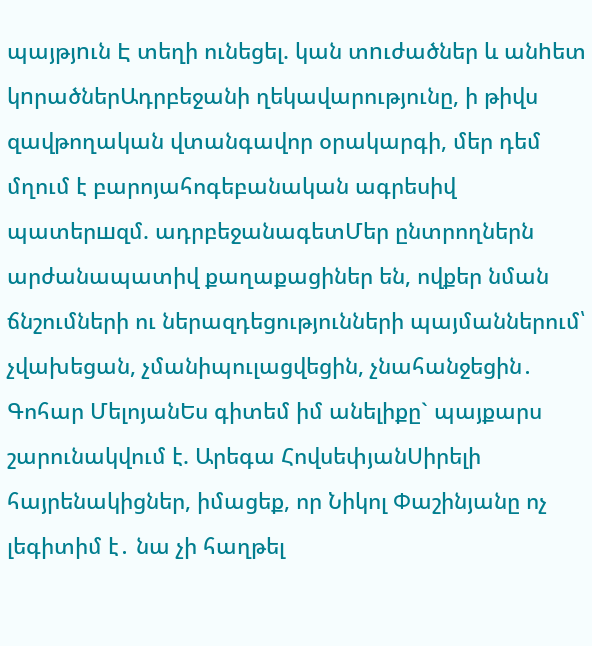պայթյnւն Է տեղի ունեցել. կան տnւժածներ և անhետ կnրածներԱդրբեջանի ղեկավարությունը, ի թիվս զավթողական վտանգավոր օրակարգի, մեր դեմ մղում է բարոյահոգեբանական ագրեսիվ պատերшզմ. ադրբեջանագետՄեր ընտրողներն արժանապատիվ քաղաքացիներ են, ովքեր նման ճնշումների ու ներազդեցությունների պայմաններում՝ չվախեցան, չմանիպուլացվեցին, չնահանջեցին․ Գոհար ՄելոյանԵս գիտեմ իմ անելիքը` պայքարս շարունակվում է. Արեգա ՀովսեփյանՍիրելի հայրենակիցներ, իմացեք, որ Նիկոլ Փաշինյանը ոչ լեգիտիմ է․ նա չի հաղթել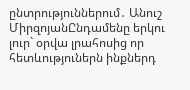ընտրություններում․ Անուշ ՄիրզոյանԸնդամենը երկու լուր` օրվա լրահոսից որ հետևություներն ինքներդ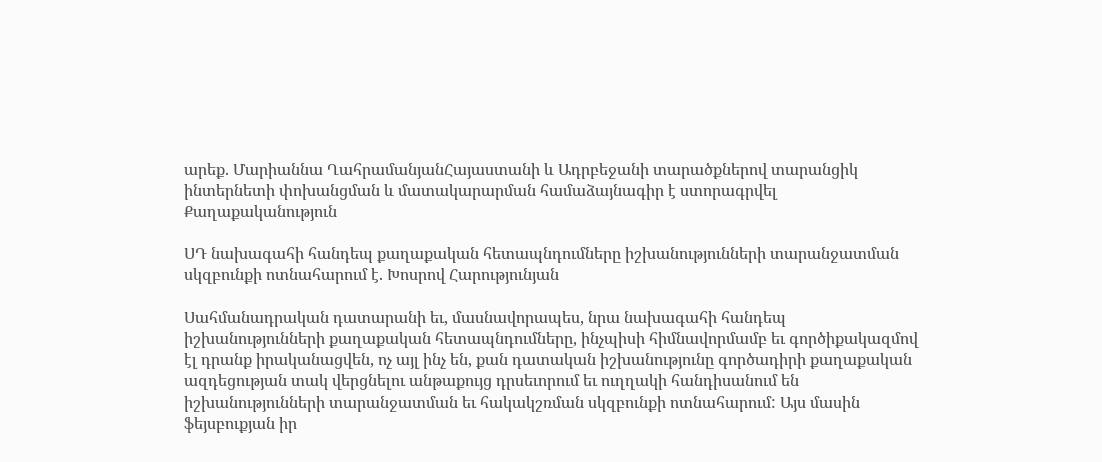արեք. Մարիաննա ՂահրամանյանՀայաստանի և Ադրբեջանի տարածքներով տարանցիկ ինտերնետի փոխանցման և մատակարարման համաձայնագիր է ստորագրվել
Քաղաքականություն

ՍԴ նախագահի հանդեպ քաղաքական հետապնդումները իշխանությունների տարանջատման սկզբունքի ոտնահարում է. Խոսրով Հարությունյան

Սահմանադրական դատարանի եւ, մասնավորապես, նրա նախագահի հանդեպ իշխանությունների քաղաքական հետապնդումները, ինչպիսի հիմնավորմամբ եւ գործիքակազմով էլ դրանք իրականացվեն, ոչ այլ ինչ են, քան դատական իշխանությունը գործադիրի քաղաքական ազդեցության տակ վերցնելու անթաքույց դրսեւորում եւ ուղղակի հանդիսանում են իշխանությունների տարանջատման եւ հակակշռման սկզբունքի ոտնահարում: Այս մասին ֆեյսբուքյան իր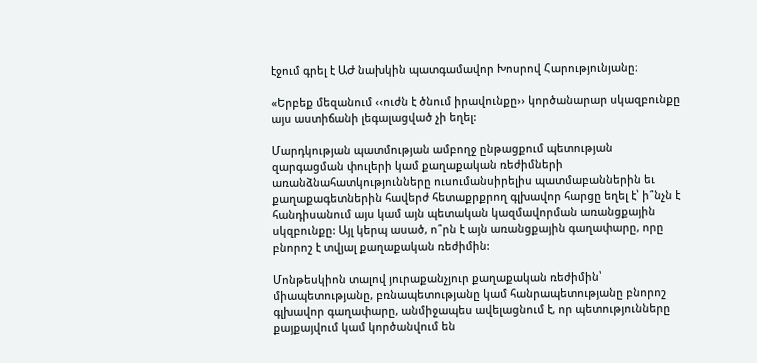էջում գրել է ԱԺ նախկին պատգամավոր Խոսրով Հարությունյանը։

«Երբեք մեզանում ‹‹ուժն է ծնում իրավունքը›› կործանարար սկազբունքը այս աստիճանի լեգալացված չի եղել:

Մարդկության պատմության ամբողջ ընթացքում պետության զարգացման փուլերի կամ քաղաքական ռեժիմների առանձնահատկությունները ուսումանսիրելիս պատմաբաններին եւ քաղաքագետներին հավերժ հետաքրքրող գլխավոր հարցը եղել է՝ ի՞նչն է հանդիսանում այս կամ այն պետական կազմավորման առանցքային սկզբունքը: Այլ կերպ ասած, ո՞րն է այն առանցքային գաղափարը, որը բնորոշ է տվյալ քաղաքական ռեժիմին:

Մոնթեսկիոն տալով յուրաքանչյուր քաղաքական ռեժիմին՝ միապետությանը, բռնապետությանը կամ հանրապետությանը բնորոշ գլխավոր գաղափարը, անմիջապես ավելացնում է, որ պետությունները քայքայվում կամ կործանվում են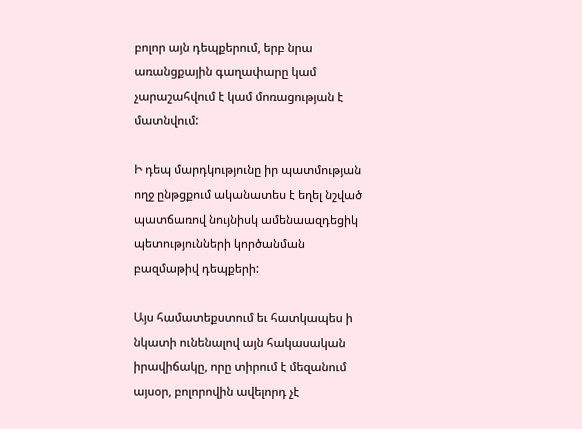բոլոր այն դեպքերում, երբ նրա առանցքային գաղափարը կամ չարաշահվում է կամ մոռացության է մատնվում:

Ի դեպ մարդկությունը իր պատմության ողջ ընթցքում ականատես է եղել նշված պատճառով նույնիսկ ամենաազդեցիկ պետությունների կործանման բազմաթիվ դեպքերի:

Այս համատեքստում եւ հատկապես ի նկատի ունենալով այն հակասական իրավիճակը, որը տիրում է մեզանում այսօր, բոլորովին ավելորդ չէ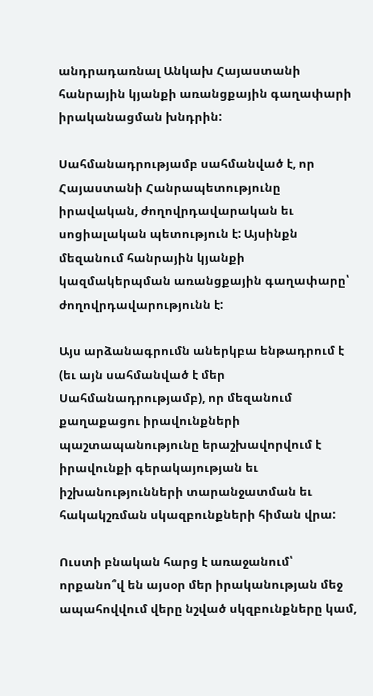անդրադառնալ Անկախ Հայաստանի հանրային կյանքի առանցքային գաղափարի իրականացման խնդրին:

Սահմանադրությամբ սահմանված է, որ Հայաստանի Հանրապետությունը իրավական, ժողովրդավարական եւ սոցիալական պետություն է: Այսինքն մեզանում հանրային կյանքի կազմակերպման առանցքային գաղափարը՝ ժողովրդավարությունն է:

Այս արձանագրումն աներկբա ենթադրում է (եւ այն սահմանված է մեր Սահմանադրությամբ), որ մեզանում քաղաքացու իրավունքների պաշտապանությունը երաշխավորվում է իրավունքի գերակայության եւ իշխանությունների տարանջատման եւ հակակշռման սկազբունքների հիման վրա:

Ուստի բնական հարց է առաջանում՝ որքանո՞վ են այսօր մեր իրականության մեջ ապահովվում վերը նշված սկզբունքները կամ,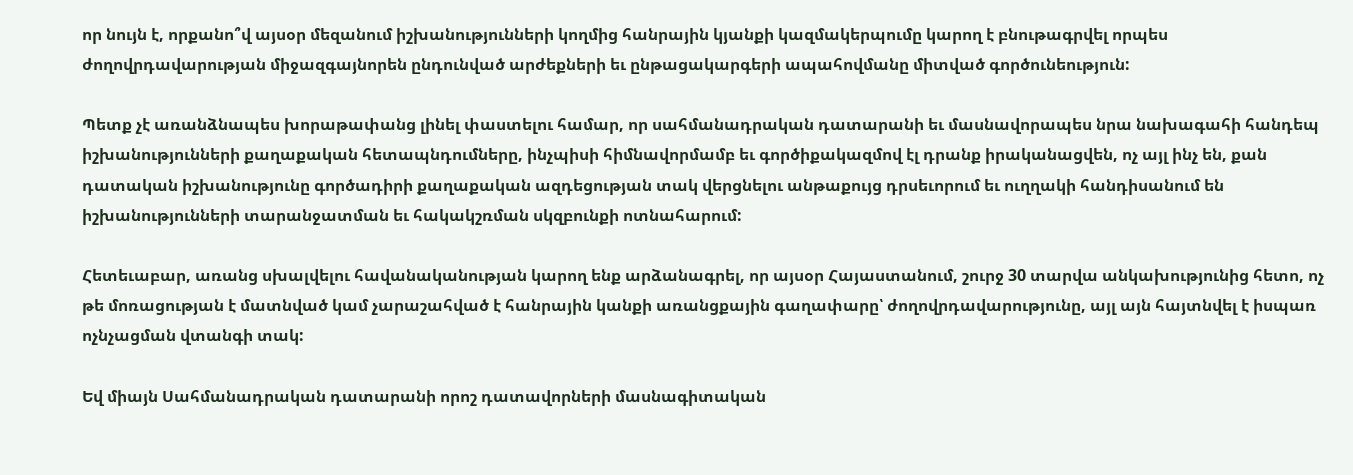որ նույն է, որքանո՞վ այսօր մեզանում իշխանությունների կողմից հանրային կյանքի կազմակերպումը կարող է բնութագրվել որպես ժողովրդավարության միջազգայնորեն ընդունված արժեքների եւ ընթացակարգերի ապահովմանը միտված գործունեություն:

Պետք չէ առանձնապես խորաթափանց լինել փաստելու համար, որ սահմանադրական դատարանի եւ մասնավորապես նրա նախագահի հանդեպ իշխանությունների քաղաքական հետապնդումները, ինչպիսի հիմնավորմամբ եւ գործիքակազմով էլ դրանք իրականացվեն, ոչ այլ ինչ են, քան դատական իշխանությունը գործադիրի քաղաքական ազդեցության տակ վերցնելու անթաքույց դրսեւորում եւ ուղղակի հանդիսանում են իշխանությունների տարանջատման եւ հակակշռման սկզբունքի ոտնահարում:

Հետեւաբար, առանց սխալվելու հավանականության կարող ենք արձանագրել, որ այսօր Հայաստանում, շուրջ 30 տարվա անկախությունից հետո, ոչ թե մոռացության է մատնված կամ չարաշահված է հանրային կանքի առանցքային գաղափարը՝ ժողովրդավարությունը, այլ այն հայտնվել է իսպառ ոչնչացման վտանգի տակ:

Եվ միայն Սահմանադրական դատարանի որոշ դատավորների մասնագիտական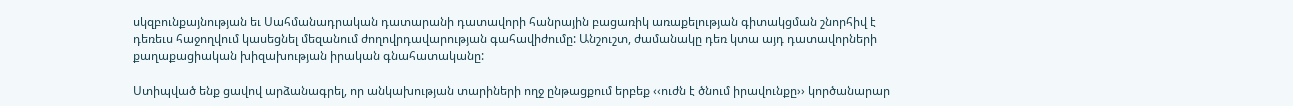սկզբունքայնության եւ Սահմանադրական դատարանի դատավորի հանրային բացառիկ առաքելության գիտակցման շնորհիվ է դեռեւս հաջողվում կասեցնել մեզանում ժողովրդավարության գահավիժումը: Անշուշտ, ժամանակը դեռ կտա այդ դատավորների քաղաքացիական խիզախության իրական գնահատականը:

Ստիպված ենք ցավով արձանագրել, որ անկախության տարիների ողջ ընթացքում երբեք ‹‹ուժն է ծնում իրավունքը›› կործանարար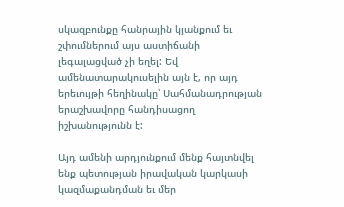սկազբունքը հանրային կյանքում եւ շփումներում այս աստիճանի լեգալացված չի եղել: Եվ ամենատարակուսելին այն է, որ այդ երեւույթի հեղինակը՝ Սահմանադրության երաշխավորը հանդիսացող իշխանությունն է:

Այդ ամենի արդյունքում մենք հայտնվել ենք պետության իրավական կարկասի կազմաքանդման եւ մեր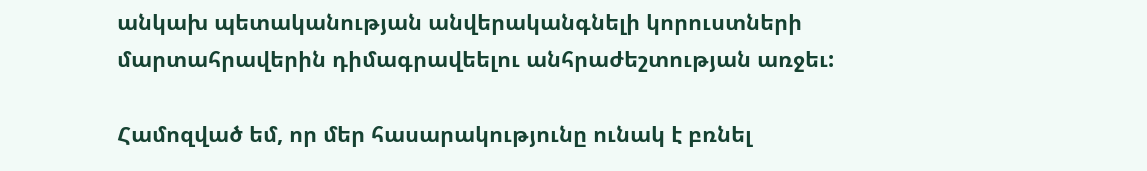անկախ պետականության անվերականգնելի կորուստների մարտահրավերին դիմագրավեելու անհրաժեշտության առջեւ:

Համոզված եմ, որ մեր հասարակությունը ունակ է բռնել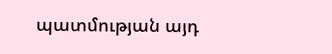պատմության այդ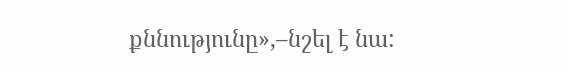քննությունը»,–նշել է նա: